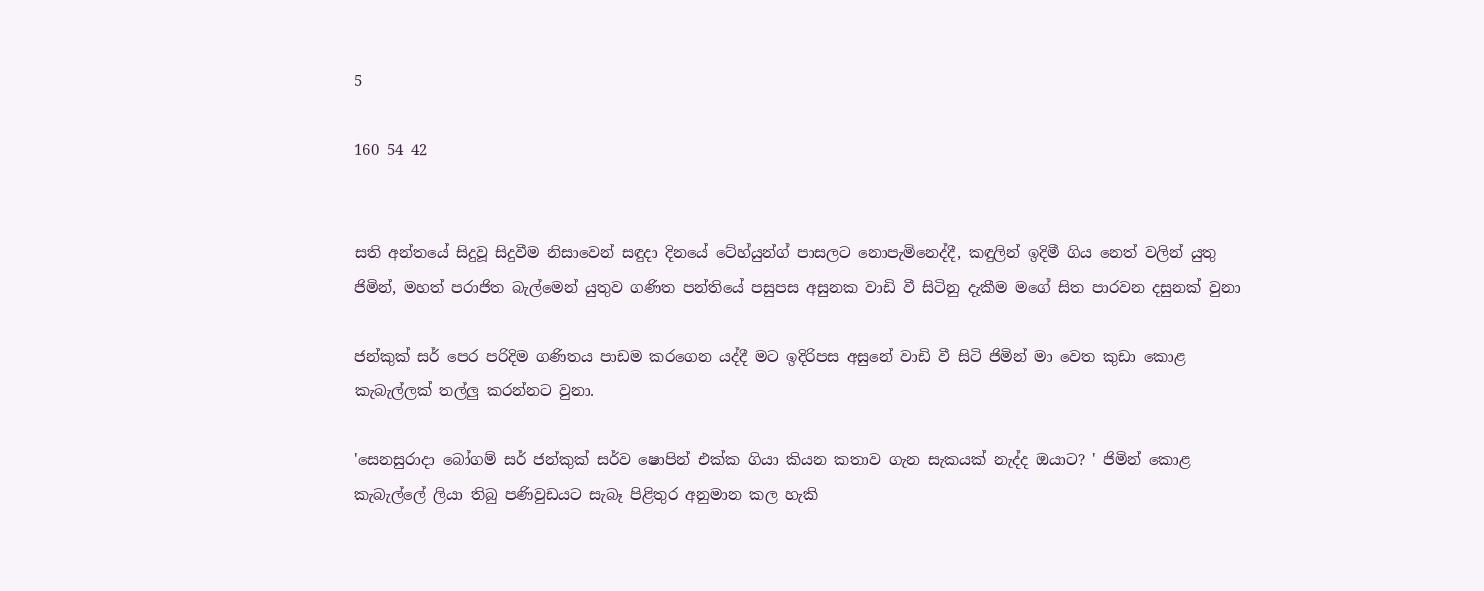5

160 54 42


සති අන්තයේ සිදුවූ සිදුවීම නිසාවෙන් සඳුදා දිනයේ ටේහ්යුන්ග් පාසලට නොපැමිනෙද්දී, කඳුලින් ඉදිමී ගිය නෙත් වලින් යුතු ජිමින්, මහත් පරාජිත බැල්මෙන් යුතුව ගණිත පන්තියේ පසුපස අසුනක වාඩි වී සිටිනු දැකීම මගේ සිත පාරවන දසුනක් වුනා

ජන්කුක් සර් පෙර පරිදිම ගණිතය පාඩම කරගෙන යද්දී මට ඉදිරිපස අසුනේ වාඩි වී සිටි ජිමින් මා වෙත කුඩා කොළ කැබැල්ලක් තල්ලු කරන්නට වුනා.

'සෙනසුරාදා බෝගම් සර් ජන්කුක් සර්ව ෂොපින් එක්ක ගියා කියන කතාව ගැන සැකයක් නැද්ද ඔයාට? ' ජිමින් කොළ කැබැල්ලේ ලියා තිබු පණිවුඩයට සැබෑ පිළිතුර අනුමාන කල හැකි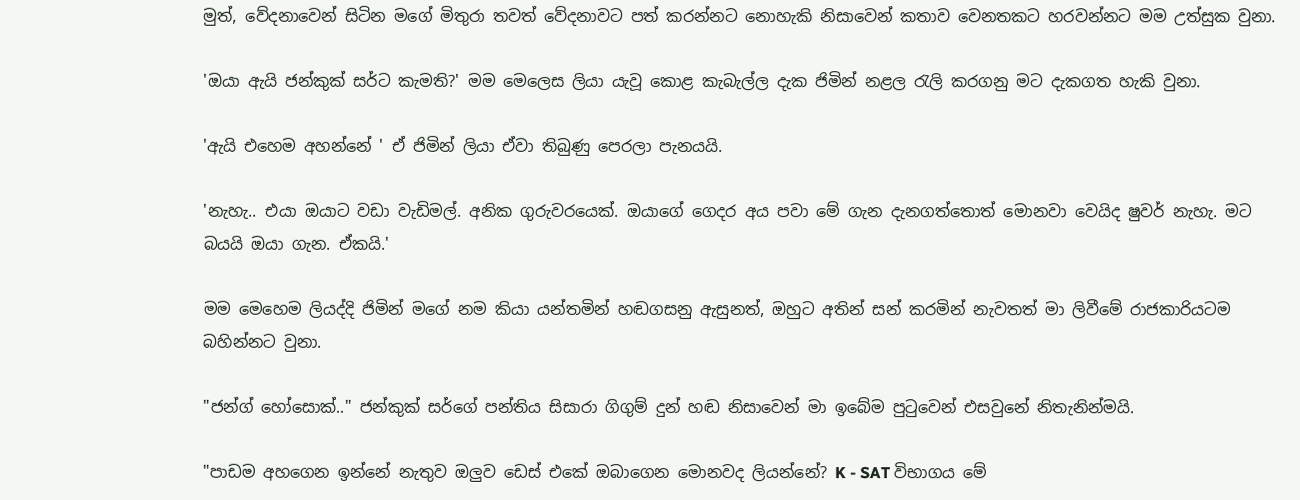මුත්, වේදනාවෙන් සිටින මගේ මිතුරා තවත් වේදනාවට පත් කරන්නට නොහැකි නිසාවෙන් කතාව වෙනතකට හරවන්නට මම උත්සුක වුනා.

'ඔයා ඇයි ජන්කුක් සර්ට කැමති?' මම මෙලෙස ලියා යැවූ කොළ කැබැල්ල දැක ජිමින් නළල රැලි කරගනු මට දැකගත හැකි වුනා.

'ඇයි එහෙම අහන්නේ ' ඒ ජිමින් ලියා ඒවා තිබුණු පෙරලා පැනයයි.

'නැහැ.. එයා ඔයාට වඩා වැඩිමල්. අනික ගුරුවරයෙක්. ඔයාගේ ගෙදර අය පවා මේ ගැන දැනගත්තොත් මොනවා වෙයිද ෂුවර් නැහැ. මට බයයි ඔයා ගැන. ඒකයි.'

මම මෙහෙම ලියද්දි ජිමින් මගේ නම කියා යන්තමින් හඬගසනු ඇසුනත්, ඔහුට අතින් සන් කරමින් නැවතත් මා ලිවීමේ රාජකාරියටම බහින්නට වුනා.

"ජන්ග් හෝසොක්.." ජන්කුක් සර්ගේ පන්තිය සිසාරා ගිගුම් දුන් හඬ නිසාවෙන් මා ඉබේම පුටුවෙන් එසවුනේ නිතැනින්මයි.

"පාඩම අහගෙන ඉන්නේ නැතුව ඔලුව ඩෙස් එකේ ඔබාගෙන මොනවද ලියන්නේ? K - SAT විභාගය මේ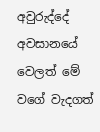අවුරුද්දේ අවසානයේ වෙලත් මේ වගේ වැදගත්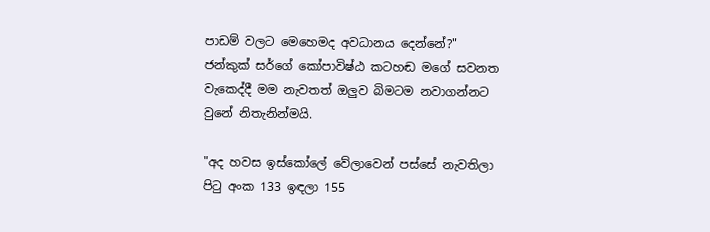පාඩම් වලට මෙහෙමද අවධානය දෙන්නේ?" ජන්කුක් සර්ගේ කෝපාවිෂ්ඨ කටහඬ මගේ සවනත වැකෙද්දී මම නැවතත් ඔලුව බිමටම නවාගන්නට වුනේ නිතැනින්මයි.

"අද හවස ඉස්කෝලේ වේලාවෙන් පස්සේ නැවතිලා පිටු අංක 133 ඉඳලා 155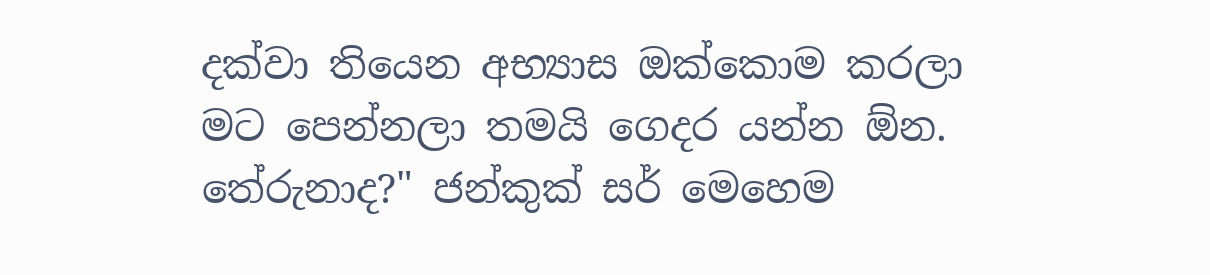දක්වා තියෙන අභ්‍යාස ඔක්කොම කරලා මට පෙන්නලා තමයි ගෙදර යන්න ඕන. තේරුනාද?" ජන්කුක් සර් මෙහෙම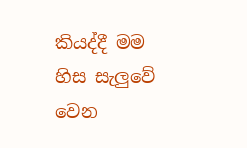කියද්දී මම හිස සැලුවේ වෙන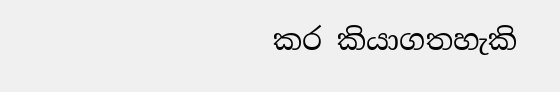කර කියාගතහැකි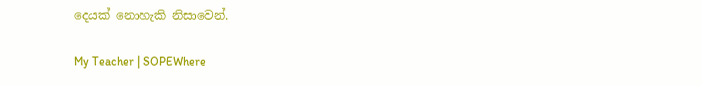දෙයක් නොහැකි නිසාවෙන්.

My Teacher | SOPEWhere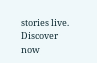stories live. Discover now